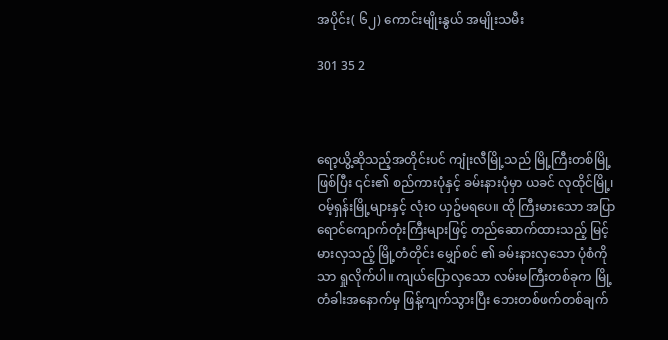အပိုင်း( ၆၂) ကောင်းမျိုးနွယ် အမျိုးသမီး

301 35 2



ရော့ယွိ့ဆိုသည့်အတိုင်းပင် ကျုံးလီမြို့သည် မြို့ကြီးတစ်မြို့ဖြစ်ပြီး ၎င်း၏ စည်ကားပုံနှင့် ခမ်းနားပုံမှာ ယခင် လုထိုင်မြို့၊ဝမ့်ရှန်းမြို့များနှင့် လုံးဝ ယှဥ်မရပေ။ ထို ကြီးမားသော အပြာရောင်ကျောက်တုံးကြီးများဖြင့် တည်ဆောက်ထားသည့် မြင့်မားလှသည့် မြို့တံတိုင်း မျှော်စင် ၏ ခမ်းနားလှသော ပုံစံကိုသာ ရှုလိုက်ပါ။ ကျယ်ပြောလှသော လမ်းမကြီးတစ်ခုက မြို့တံခါးအနောက်မှ ဖြန့်ကျက်သွားပြီး ဘေးတစ်ဖက်တစ်ချက်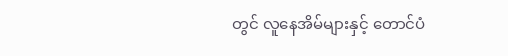တွင် လူနေအိမ်များနှင့် တောင်ပံ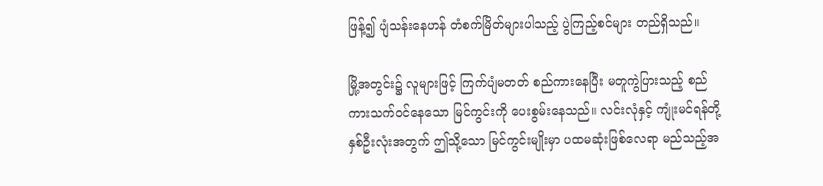ဖြန့်၍ ပျံသန်းနေဟန် တံစက်မြိတ်များပါသည့် ပွဲကြည့်စင်များ တည်ရှိသည်။

မြို့အတွင်း၌ လူများဖြင့် ကြက်ပျံမတတ် စည်ကားနေပြီး မတူကွဲပြားသည့် စည်ကားသက်ဝင်နေသော မြင်ကွင်းကို ပေးစွမ်းနေသည်။ လင်းလုံနှင့် ကျုံးမင်ရန်တို့ နှစ်ဦးလုံးအတွက် ဤသို့သော မြင်ကွင်းမျိုးမှာ ပထမဆုံးဖြစ်လေရာ မည်သည့်အ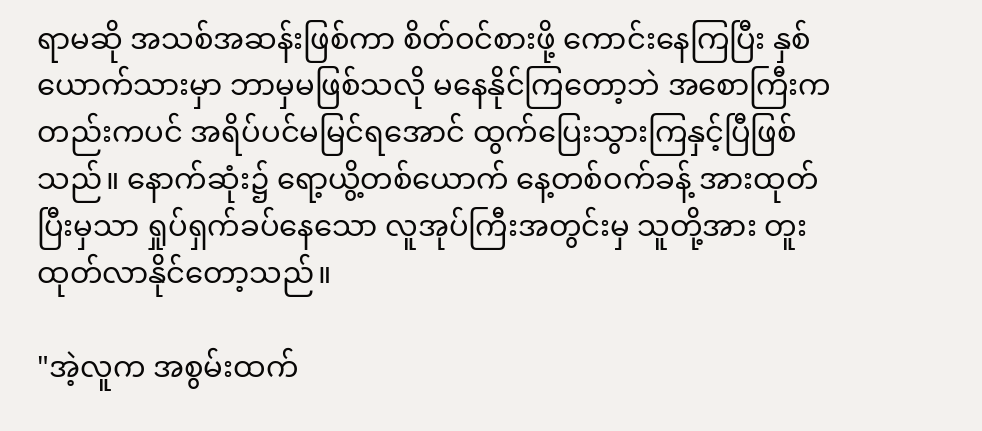ရာမဆို အသစ်အဆန်းဖြစ်ကာ စိတ်ဝင်စားဖို့ ကောင်းနေကြပြီး နှစ်ယောက်သားမှာ ဘာမှမဖြစ်သလို မနေနိုင်ကြတော့ဘဲ အစောကြီးကတည်းကပင် အရိပ်ပင်မမြင်ရအောင် ထွက်ပြေးသွားကြနှင့်ပြီဖြစ်သည်။ နောက်ဆုံး၌ ရော့ယွိ့တစ်ယောက် နေ့တစ်ဝက်ခန့် အားထုတ်ပြီးမှသာ ရှုပ်ရှက်ခပ်နေသော လူအုပ်ကြီးအတွင်းမှ သူတို့အား တူးထုတ်လာနိုင်တော့သည်။

"အဲ့လူက အစွမ်းထက်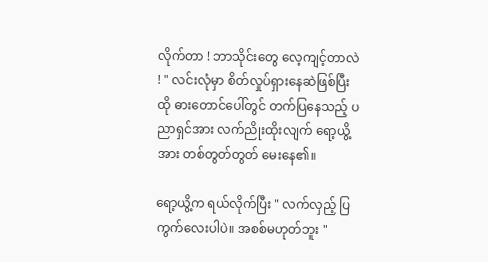လိုက်တာ ! ဘာသိုင်းတွေ လေ့ကျင့်တာလဲ ! " လင်းလုံမှာ စိတ်လှုပ်ရှားနေဆဲဖြစ်ပြီး ထို ဓားတောင်ပေါ်တွင် တက်ပြနေသည့် ပညာရှင်အား လက်ညိုးထိုးလျက် ရော့ယွိ့အား တစ်တွတ်တွတ် မေးနေ၏။

ရော့ယွိ့က ရယ်လိုက်ပြီး " လက်လှည့် ပြကွက်လေးပါပဲ။ အစစ်မဟုတ်ဘူး "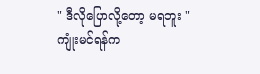" ဒီလိုပြောလို့တော့ မရဘူး " ကျုံးမင်ရန်က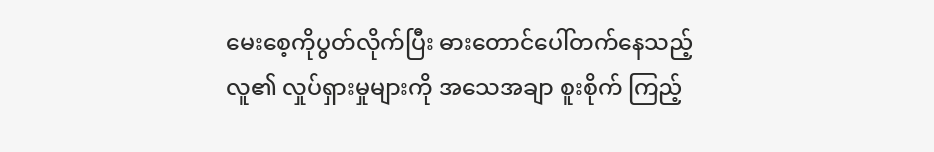မေးစေ့ကိုပွတ်လိုက်ပြီး ဓားတောင်ပေါ်တက်နေသည့်လူ၏ လှုပ်ရှားမှုများကို အသေအချာ စူးစိုက် ကြည့်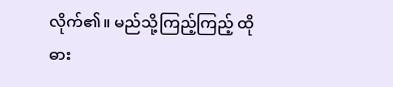လိုက်၏။ မည်သို့ကြည့်ကြည့် ထိုဓား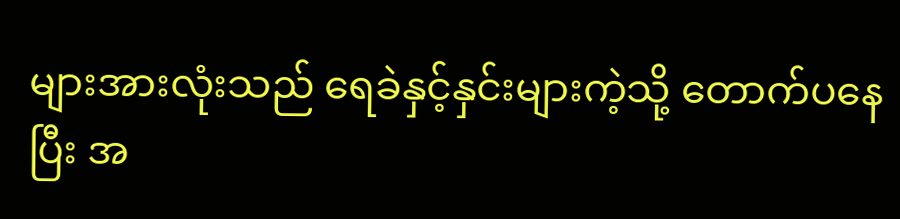များအားလုံးသည် ရေခဲနှင့်နှင်းများကဲ့သို့ တောက်ပနေပြီး အ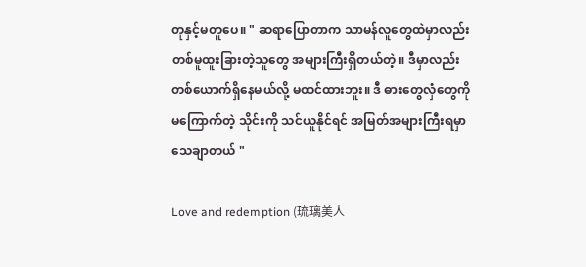တုနှင့်မတူပေ။ " ဆရာပြောတာက သာမန်လူတွေထဲမှာလည်း တစ်မူထူးခြားတဲ့သူတွေ အများကြီးရှိတယ်တဲ့။ ဒီမှာလည်း တစ်ယောက်ရှိနေမယ်လို့ မထင်ထားဘူး။ ဒီ ဓားတွေလှံတွေကို မကြောက်တဲ့ သိုင်းကို သင်ယူနိုင်ရင် အမြတ်အများကြီးရမှာ သေချာတယ် "

Love and redemption (琉璃美人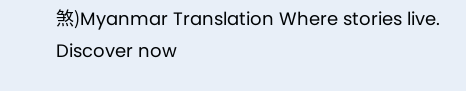煞)Myanmar Translation Where stories live. Discover now